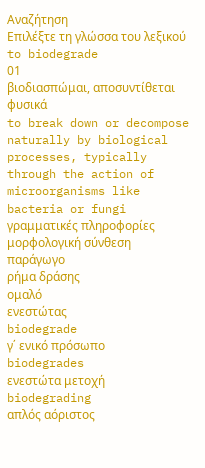Αναζήτηση
Επιλέξτε τη γλώσσα του λεξικού
to biodegrade
01
βιοδιασπώμαι, αποσυντίθεται φυσικά
to break down or decompose naturally by biological processes, typically through the action of microorganisms like bacteria or fungi
γραμματικές πληροφορίες
μορφολογική σύνθεση
παράγωγο
ρήμα δράσης
ομαλό
ενεστώτας
biodegrade
γ΄ ενικό πρόσωπο
biodegrades
ενεστώτα μετοχή
biodegrading
απλός αόριστος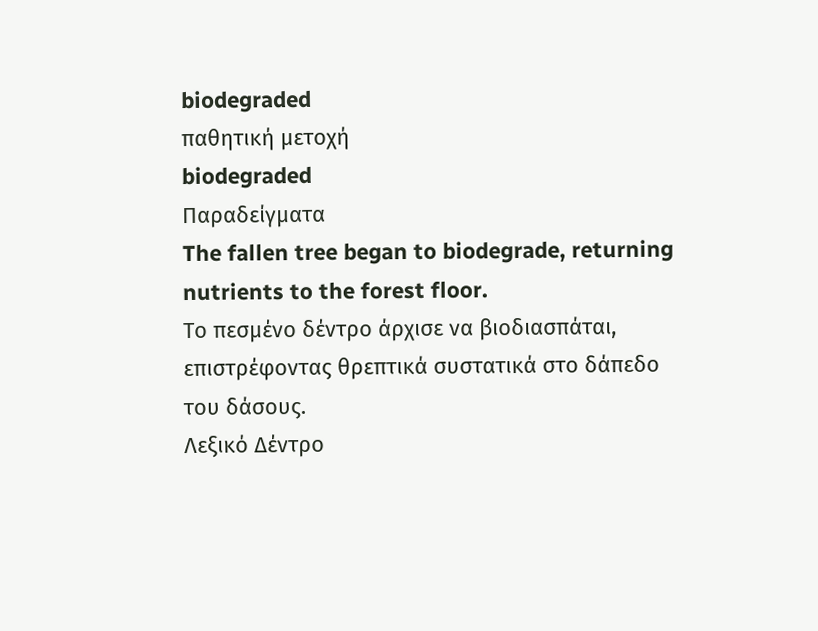biodegraded
παθητική μετοχή
biodegraded
Παραδείγματα
The fallen tree began to biodegrade, returning nutrients to the forest floor.
Το πεσμένο δέντρο άρχισε να βιοδιασπάται, επιστρέφοντας θρεπτικά συστατικά στο δάπεδο του δάσους.
Λεξικό Δέντρο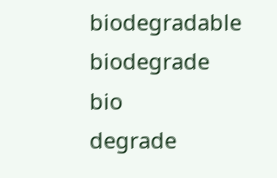biodegradable
biodegrade
bio
degrade